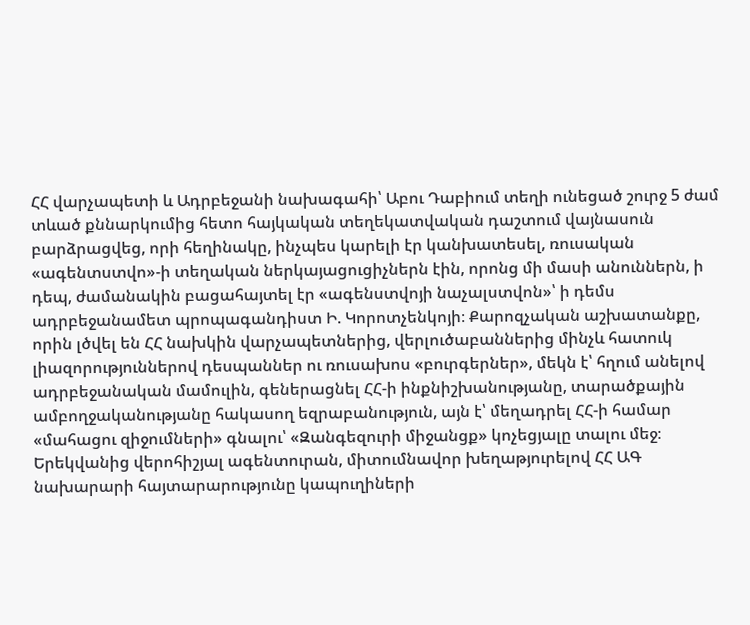ՀՀ վարչապետի և Ադրբեջանի նախագահի՝ Աբու Դաբիում տեղի ունեցած շուրջ 5 ժամ տևած քննարկումից հետո հայկական տեղեկատվական դաշտում վայնասուն բարձրացվեց, որի հեղինակը, ինչպես կարելի էր կանխատեսել, ռուսական «ագենտստվո»-ի տեղական ներկայացուցիչներն էին, որոնց մի մասի անուններն, ի դեպ, ժամանակին բացահայտել էր «ագենստվոյի նաչալստվոն»՝ ի դեմս ադրբեջանամետ պրոպագանդիստ Ի. Կորոտչենկոյի։ Քարոզչական աշխատանքը, որին լծվել են ՀՀ նախկին վարչապետներից, վերլուծաբաններից մինչև հատուկ լիազորություններով դեսպաններ ու ռուսախոս «բուրգերներ», մեկն է՝ հղում անելով ադրբեջանական մամուլին, գեներացնել ՀՀ-ի ինքնիշխանությանը, տարածքային ամբողջականությանը հակասող եզրաբանություն, այն է՝ մեղադրել ՀՀ-ի համար «մահացու զիջումների» գնալու՝ «Զանգեզուրի միջանցք» կոչեցյալը տալու մեջ։ Երեկվանից վերոհիշյալ ագենտուրան, միտումնավոր խեղաթյուրելով ՀՀ ԱԳ նախարարի հայտարարությունը կապուղիների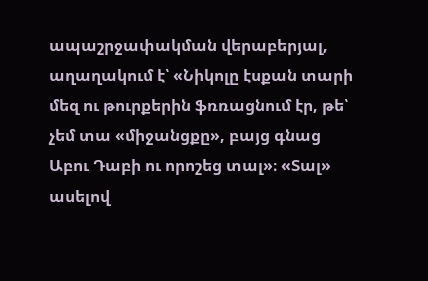ապաշրջափակման վերաբերյալ, աղաղակում է՝ «Նիկոլը էսքան տարի մեզ ու թուրքերին ֆռռացնում էր, թե՝ չեմ տա «միջանցքը», բայց գնաց Աբու Դաբի ու որոշեց տալ»։ «Տալ» ասելով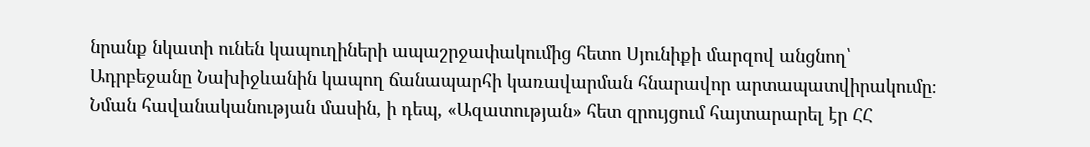նրանք նկատի ունեն կապուղիների ապաշրջափակումից հետո Սյունիքի մարզով անցնող՝ Ադրբեջանը Նախիջևանին կապող ճանապարհի կառավարման հնարավոր արտապատվիրակումը։ Նման հավանականության մասին, ի դեպ, «Ազատության» հետ զրույցում հայտարարել էր ՀՀ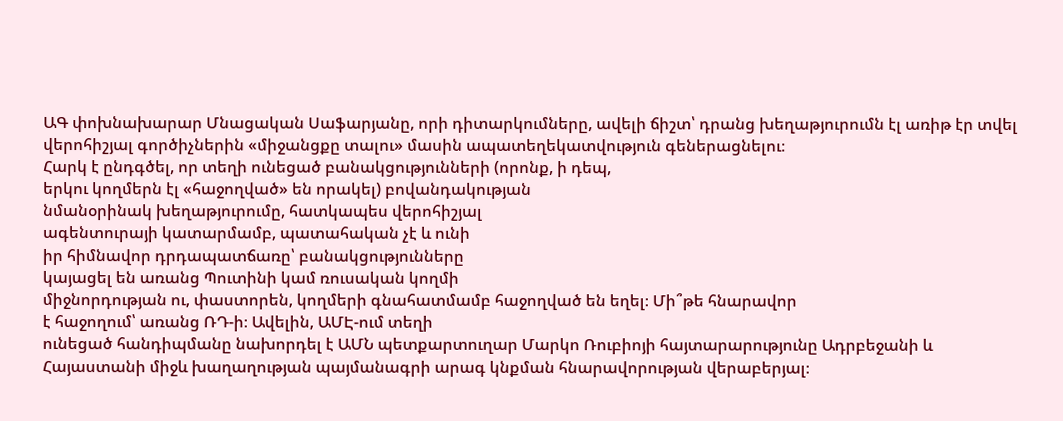ԱԳ փոխնախարար Մնացական Սաֆարյանը, որի դիտարկումները, ավելի ճիշտ՝ դրանց խեղաթյուրումն էլ առիթ էր տվել վերոհիշյալ գործիչներին «միջանցքը տալու» մասին ապատեղեկատվություն գեներացնելու։
Հարկ է ընդգծել, որ տեղի ունեցած բանակցությունների (որոնք, ի դեպ,
երկու կողմերն էլ «հաջողված» են որակել) բովանդակության
նմանօրինակ խեղաթյուրումը, հատկապես վերոհիշյալ
ագենտուրայի կատարմամբ, պատահական չէ և ունի
իր հիմնավոր դրդապատճառը՝ բանակցությունները
կայացել են առանց Պուտինի կամ ռուսական կողմի
միջնորդության ու, փաստորեն, կողմերի գնահատմամբ հաջողված են եղել։ Մի՞թե հնարավոր
է հաջողում՝ առանց ՌԴ-ի։ Ավելին, ԱՄԷ-ում տեղի
ունեցած հանդիպմանը նախորդել է ԱՄՆ պետքարտուղար Մարկո Ռուբիոյի հայտարարությունը Ադրբեջանի և
Հայաստանի միջև խաղաղության պայմանագրի արագ կնքման հնարավորության վերաբերյալ։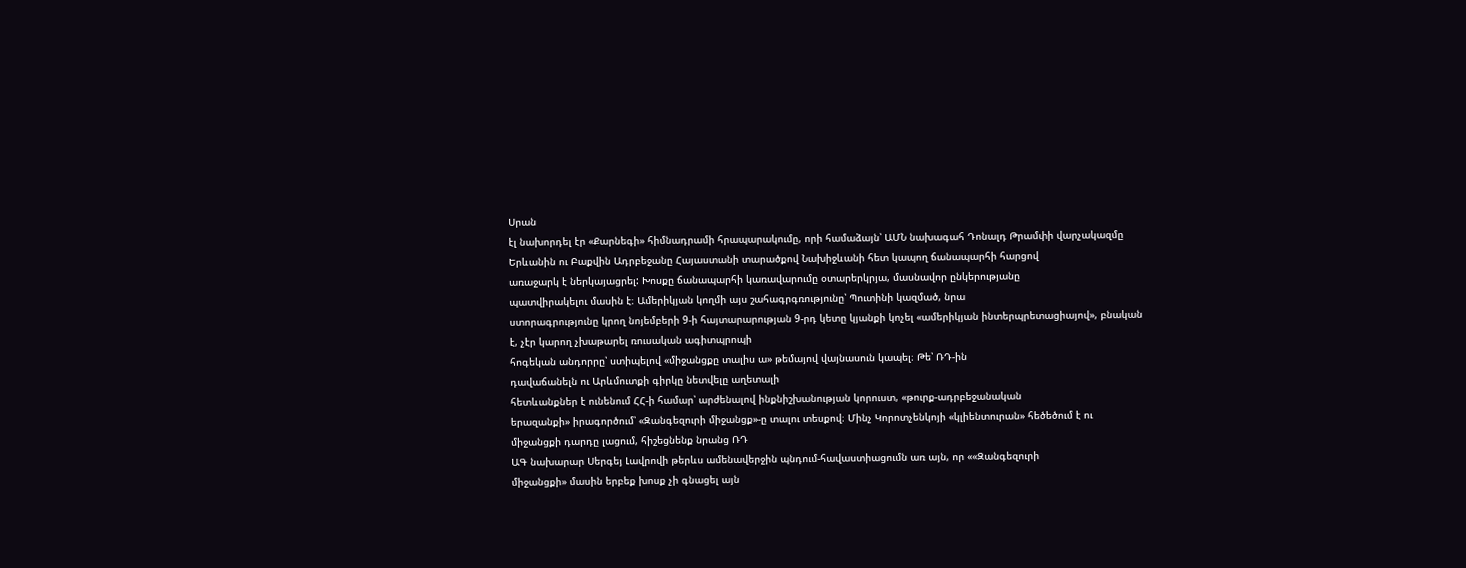Սրան
էլ նախորդել էր «Քարնեգի» հիմնադրամի հրապարակումը, որի համաձայն՝ ԱՄՆ նախագահ Դոնալդ Թրամփի վարչակազմը
Երևանին ու Բաքվին Ադրբեջանը Հայաստանի տարածքով Նախիջևանի հետ կապող ճանապարհի հարցով
առաջարկ է ներկայացրել: Խոսքը ճանապարհի կառավարումը օտարերկրյա, մասնավոր ընկերությանը
պատվիրակելու մասին է։ Ամերիկյան կողմի այս շահագրգռությունը՝ Պուտինի կազմած, նրա
ստորագրությունը կրող նոյեմբերի 9-ի հայտարարության 9-րդ կետը կյանքի կոչել «ամերիկյան ինտերպրետացիայով», բնական
է, չէր կարող չխաթարել ռուսական ագիտպրոպի
հոգեկան անդորրը՝ ստիպելով «միջանցքը տալիս ա» թեմայով վայնասուն կապել։ Թե՝ ՌԴ-ին
դավաճանելն ու Արևմուտքի գիրկը նետվելը աղետալի
հետևանքներ է ունենում ՀՀ-ի համար՝ արժենալով ինքնիշխանության կորուստ, «թուրք-ադրբեջանական
երազանքի» իրագործում՝ «Զանգեզուրի միջանցք»-ը տալու տեսքով։ Մինչ Կորոտչենկոյի «կլիենտուրան» հեծեծում է ու
միջանցքի դարդը լացում, հիշեցնենք նրանց ՌԴ
ԱԳ նախարար Սերգեյ Լավրովի թերևս ամենավերջին պնդում-հավաստիացումն առ այն, որ ««Զանգեզուրի
միջանցքի» մասին երբեք խոսք չի գնացել այն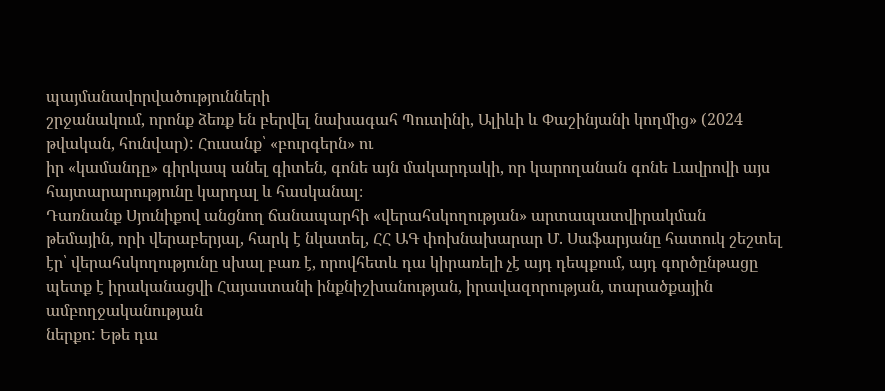պայմանավորվածությունների
շրջանակում, որոնք ձեռք են բերվել նախագահ Պուտինի, Ալիևի և Փաշինյանի կողմից» (2024
թվական, հունվար): Հուսանք՝ «բուրգերն» ու
իր «կամանդը» գիրկապ անել գիտեն, գոնե այն մակարդակի, որ կարողանան գոնե Լավրովի այս հայտարարությունը կարդալ և հասկանալ։
Դառնանք Սյունիքով անցնող ճանապարհի «վերահսկողության» արտապատվիրակման
թեմային, որի վերաբերյալ, հարկ է նկատել, ՀՀ ԱԳ փոխնախարար Մ. Սաֆարյանը հատուկ շեշտել
էր՝ վերահսկողությունը սխալ բառ է, որովհետև դա կիրառելի չէ այդ դեպքում, այդ գործընթացը
պետք է իրականացվի Հայաստանի ինքնիշխանության, իրավազորության, տարածքային ամբողջականության
ներքո: Եթե դա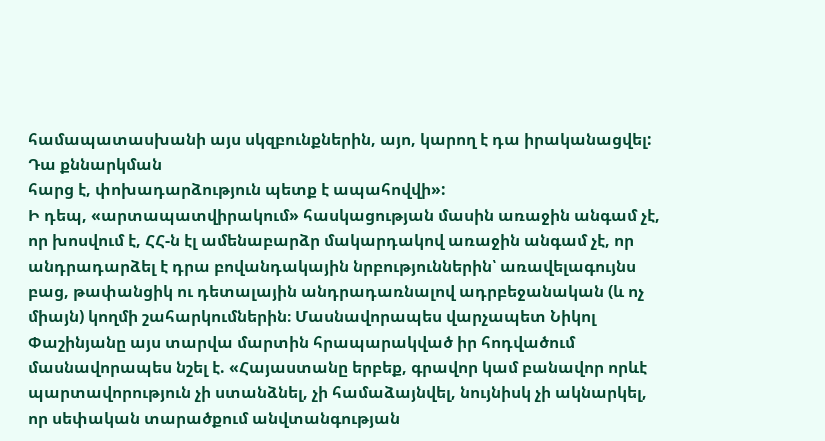համապատասխանի այս սկզբունքներին, այո, կարող է դա իրականացվել: Դա քննարկման
հարց է, փոխադարձություն պետք է ապահովվի»:
Ի դեպ, «արտապատվիրակում» հասկացության մասին առաջին անգամ չէ, որ խոսվում է, ՀՀ-ն էլ ամենաբարձր մակարդակով առաջին անգամ չէ, որ անդրադարձել է դրա բովանդակային նրբություններին՝ առավելագույնս բաց, թափանցիկ ու դետալային անդրադառնալով ադրբեջանական (և ոչ միայն) կողմի շահարկումներին։ Մասնավորապես վարչապետ Նիկոլ Փաշինյանը այս տարվա մարտին հրապարակված իր հոդվածում մասնավորապես նշել է. «Հայաստանը երբեք, գրավոր կամ բանավոր որևէ պարտավորություն չի ստանձնել, չի համաձայնվել, նույնիսկ չի ակնարկել, որ սեփական տարածքում անվտանգության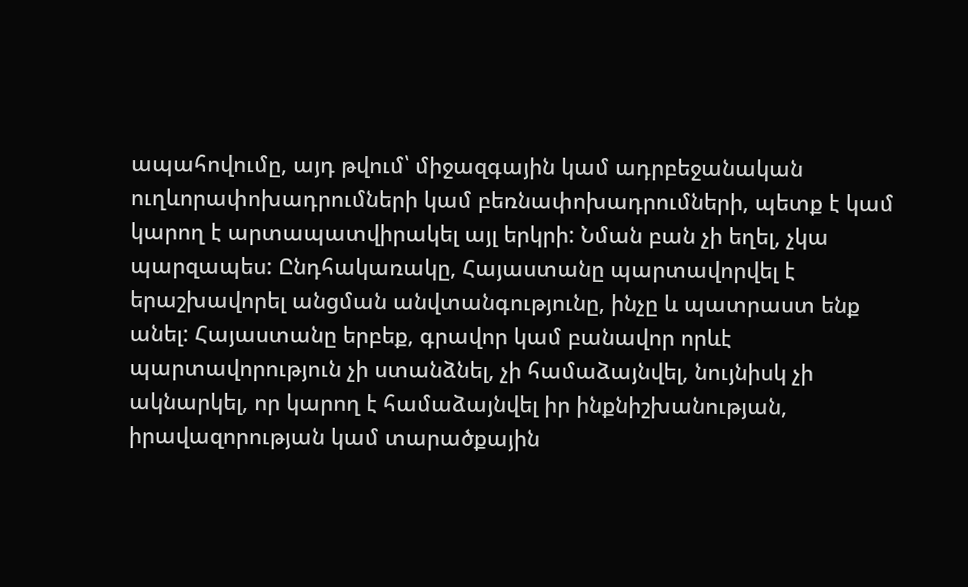ապահովումը, այդ թվում՝ միջազգային կամ ադրբեջանական ուղևորափոխադրումների կամ բեռնափոխադրումների, պետք է կամ կարող է արտապատվիրակել այլ երկրի: Նման բան չի եղել, չկա պարզապես: Ընդհակառակը, Հայաստանը պարտավորվել է երաշխավորել անցման անվտանգությունը, ինչը և պատրաստ ենք անել: Հայաստանը երբեք, գրավոր կամ բանավոր որևէ պարտավորություն չի ստանձնել, չի համաձայնվել, նույնիսկ չի ակնարկել, որ կարող է համաձայնվել իր ինքնիշխանության, իրավազորության կամ տարածքային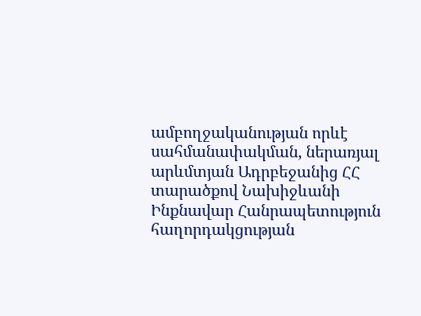ամբողջականության որևէ սահմանափակման, ներառյալ արևմտյան Ադրբեջանից ՀՀ տարածքով Նախիջևանի Ինքնավար Հանրապետություն հաղորդակցության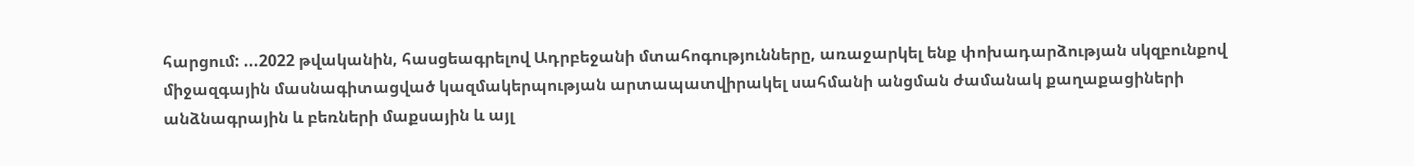հարցում: ...2022 թվականին, հասցեագրելով Ադրբեջանի մտահոգությունները, առաջարկել ենք փոխադարձության սկզբունքով միջազգային մասնագիտացված կազմակերպության արտապատվիրակել սահմանի անցման ժամանակ քաղաքացիների անձնագրային և բեռների մաքսային և այլ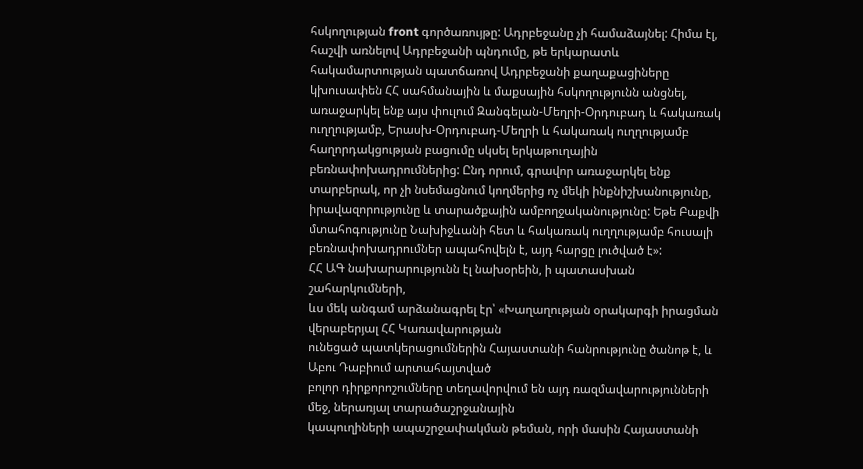հսկողության front գործառույթը: Ադրբեջանը չի համաձայնել: Հիմա էլ, հաշվի առնելով Ադրբեջանի պնդումը, թե երկարատև հակամարտության պատճառով Ադրբեջանի քաղաքացիները կխուսափեն ՀՀ սահմանային և մաքսային հսկողությունն անցնել, առաջարկել ենք այս փուլում Զանգելան-Մեղրի-Օրդուբադ և հակառակ ուղղությամբ, Երասխ-Օրդուբադ-Մեղրի և հակառակ ուղղությամբ հաղորդակցության բացումը սկսել երկաթուղային բեռնափոխադրումներից: Ընդ որում, գրավոր առաջարկել ենք տարբերակ, որ չի նսեմացնում կողմերից ոչ մեկի ինքնիշխանությունը, իրավազորությունը և տարածքային ամբողջականությունը: Եթե Բաքվի մտահոգությունը Նախիջևանի հետ և հակառակ ուղղությամբ հուսալի բեռնափոխադրումներ ապահովելն է, այդ հարցը լուծված է»:
ՀՀ ԱԳ նախարարությունն էլ նախօրեին, ի պատասխան շահարկումների,
ևս մեկ անգամ արձանագրել էր՝ «Խաղաղության օրակարգի իրացման վերաբերյալ ՀՀ Կառավարության
ունեցած պատկերացումներին Հայաստանի հանրությունը ծանոթ է, և Աբու Դաբիում արտահայտված
բոլոր դիրքորոշումները տեղավորվում են այդ ռազմավարությունների մեջ, ներառյալ տարածաշրջանային
կապուղիների ապաշրջափակման թեման, որի մասին Հայաստանի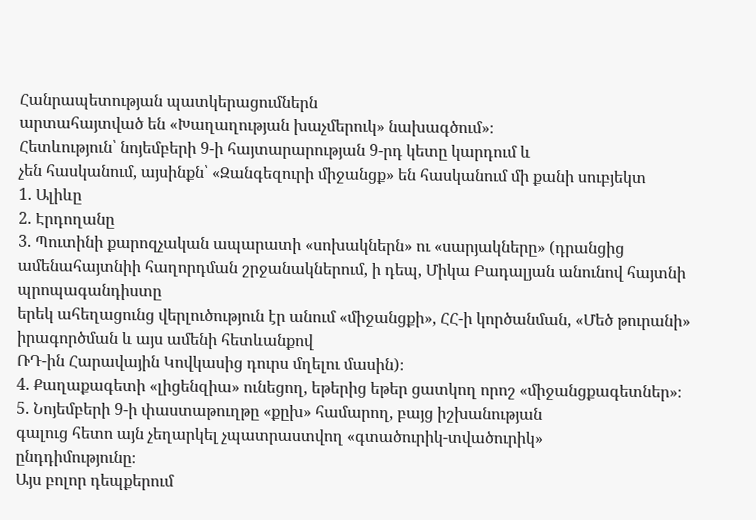Հանրապետության պատկերացումներն
արտահայտված են «Խաղաղության խաչմերուկ» նախագծում»։
Հետևություն՝ նոյեմբերի 9-ի հայտարարության 9-րդ կետը կարդում և
չեն հասկանում, այսինքն՝ «Զանգեզուրի միջանցք» են հասկանում մի քանի սուբյեկտ
1. Ալիևը
2. Էրդողանը
3. Պուտինի քարոզչական ապարատի «սոխակներն» ու «սարյակները» (դրանցից
ամենահայտնիի հաղորդման շրջանակներում, ի դեպ, Միկա Բադալյան անունով հայտնի պրոպագանդիստը
երեկ ահեղացունց վերլուծություն էր անում «միջանցքի», ՀՀ-ի կործանման, «Մեծ թուրանի» իրագործման և այս ամենի հետևանքով
ՌԴ-ին Հարավային Կովկասից դուրս մղելու մասին)։
4. Քաղաքագետի «լիցենզիա» ունեցող, եթերից եթեր ցատկող որոշ «միջանցքագետներ»։
5. Նոյեմբերի 9-ի փաստաթուղթը «քըխ» համարող, բայց իշխանության
գալուց հետո այն չեղարկել չպատրաստվող «գտածուրիկ-տվածուրիկ»
ընդդիմությունը։
Այս բոլոր դեպքերում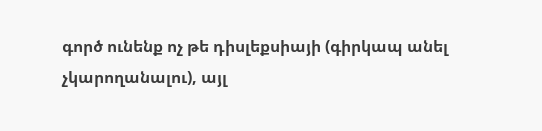գործ ունենք ոչ թե դիսլեքսիայի (գիրկապ անել
չկարողանալու), այլ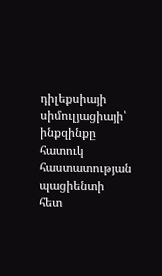դիլեքսիայի սիմուլյացիայի՝ ինքզինքը հատուկ հաստատության պացիենտի
հետ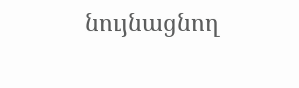նույնացնող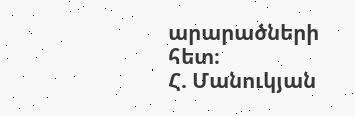արարածների հետ։
Հ. Մանուկյան